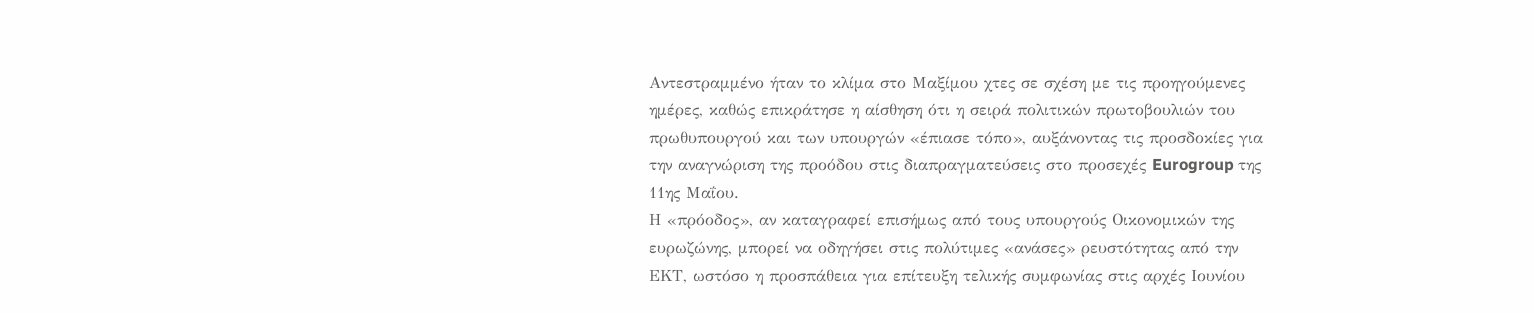Αντεστραμμένο ήταν το κλίμα στο Μαξίμου χτες σε σχέση με τις προηγούμενες ημέρες, καθώς επικράτησε η αίσθηση ότι η σειρά πολιτικών πρωτοβουλιών του πρωθυπουργού και των υπουργών «έπιασε τόπο», αυξάνοντας τις προσδοκίες για την αναγνώριση της προόδου στις διαπραγματεύσεις στο προσεχές Eurogroup της 11ης Μαΐου.
Η «πρόοδος», αν καταγραφεί επισήμως από τους υπουργούς Οικονομικών της ευρωζώνης, μπορεί να οδηγήσει στις πολύτιμες «ανάσες» ρευστότητας από την ΕΚΤ, ωστόσο η προσπάθεια για επίτευξη τελικής συμφωνίας στις αρχές Ιουνίου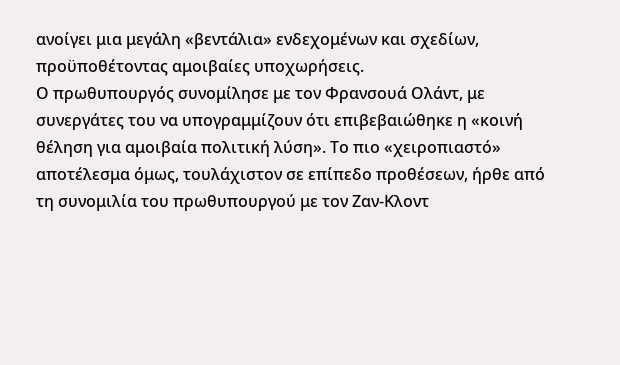ανοίγει μια μεγάλη «βεντάλια» ενδεχομένων και σχεδίων, προϋποθέτοντας αμοιβαίες υποχωρήσεις.
Ο πρωθυπουργός συνομίλησε με τον Φρανσουά Ολάντ, με συνεργάτες του να υπογραμμίζουν ότι επιβεβαιώθηκε η «κοινή θέληση για αμοιβαία πολιτική λύση». Το πιο «χειροπιαστό» αποτέλεσμα όμως, τουλάχιστον σε επίπεδο προθέσεων, ήρθε από τη συνομιλία του πρωθυπουργού με τον Ζαν-Κλοντ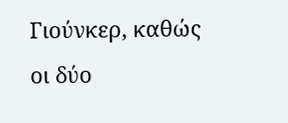Γιούνκερ, καθώς οι δύο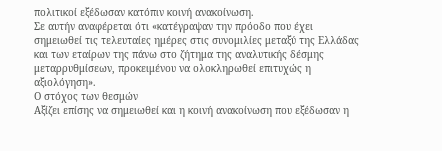πολιτικοί εξέδωσαν κατόπιν κοινή ανακοίνωση.
Σε αυτήν αναφέρεται ότι «κατέγραψαν την πρόοδο που έχει σημειωθεί τις τελευταίες ημέρες στις συνομιλίες μεταξύ της Ελλάδας και των εταίρων της πάνω στο ζήτημα της αναλυτικής δέσμης μεταρρυθμίσεων, προκειμένου να ολοκληρωθεί επιτυχώς η αξιολόγηση».
Ο στόχος των θεσμών
Αξίζει επίσης να σημειωθεί και η κοινή ανακοίνωση που εξέδωσαν η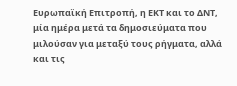Ευρωπαϊκή Επιτροπή, η ΕΚΤ και το ΔΝΤ, μία ημέρα μετά τα δημοσιεύματα που μιλούσαν για μεταξύ τους ρήγματα, αλλά και τις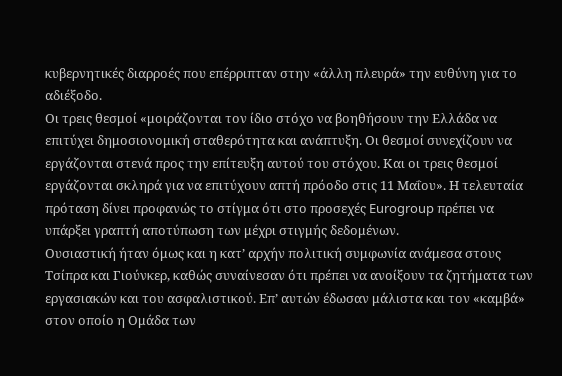κυβερνητικές διαρροές που επέρριπταν στην «άλλη πλευρά» την ευθύνη για το αδιέξοδο.
Οι τρεις θεσμοί «μοιράζονται τον ίδιο στόχο να βοηθήσουν την Ελλάδα να επιτύχει δημοσιονομική σταθερότητα και ανάπτυξη. Οι θεσμοί συνεχίζουν να εργάζονται στενά προς την επίτευξη αυτού του στόχου. Και οι τρεις θεσμοί εργάζονται σκληρά για να επιτύχουν απτή πρόοδο στις 11 Μαΐου». Η τελευταία πρόταση δίνει προφανώς το στίγμα ότι στο προσεχές Eurogroup πρέπει να υπάρξει γραπτή αποτύπωση των μέχρι στιγμής δεδομένων.
Ουσιαστική ήταν όμως και η κατ’ αρχήν πολιτική συμφωνία ανάμεσα στους Τσίπρα και Γιούνκερ, καθώς συναίνεσαν ότι πρέπει να ανοίξουν τα ζητήματα των εργασιακών και του ασφαλιστικού. Επ’ αυτών έδωσαν μάλιστα και τον «καμβά» στον οποίο η Ομάδα των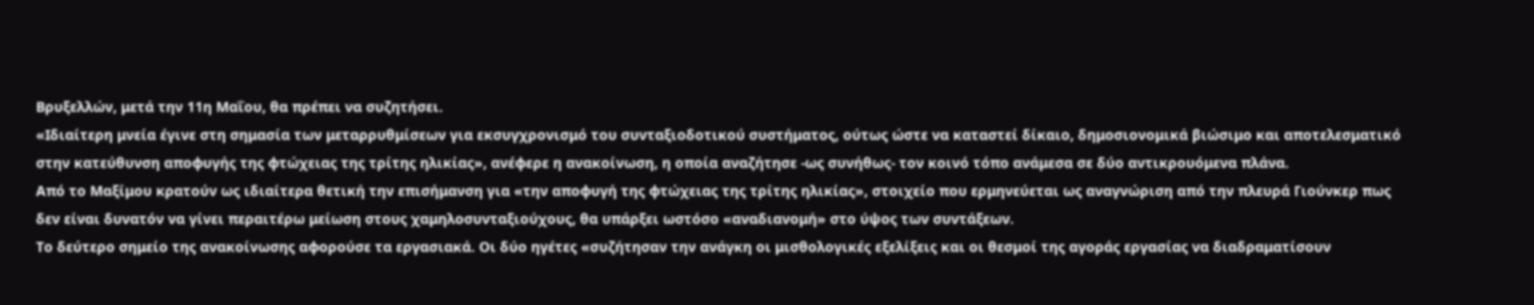Βρυξελλών, μετά την 11η Μαΐου, θα πρέπει να συζητήσει.
«Ιδιαίτερη μνεία έγινε στη σημασία των μεταρρυθμίσεων για εκσυγχρονισμό του συνταξιοδοτικού συστήματος, ούτως ώστε να καταστεί δίκαιο, δημοσιονομικά βιώσιμο και αποτελεσματικό στην κατεύθυνση αποφυγής της φτώχειας της τρίτης ηλικίας», ανέφερε η ανακοίνωση, η οποία αναζήτησε -ως συνήθως- τον κοινό τόπο ανάμεσα σε δύο αντικρουόμενα πλάνα.
Από το Μαξίμου κρατούν ως ιδιαίτερα θετική την επισήμανση για «την αποφυγή της φτώχειας της τρίτης ηλικίας», στοιχείο που ερμηνεύεται ως αναγνώριση από την πλευρά Γιούνκερ πως δεν είναι δυνατόν να γίνει περαιτέρω μείωση στους χαμηλοσυνταξιούχους, θα υπάρξει ωστόσο «αναδιανομή» στο ύψος των συντάξεων.
Το δεύτερο σημείο της ανακοίνωσης αφορούσε τα εργασιακά. Οι δύο ηγέτες «συζήτησαν την ανάγκη οι μισθολογικές εξελίξεις και οι θεσμοί της αγοράς εργασίας να διαδραματίσουν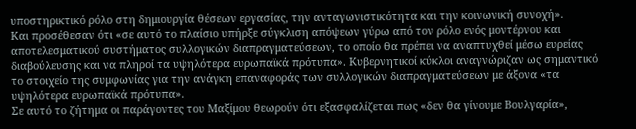υποστηρικτικό ρόλο στη δημιουργία θέσεων εργασίας, την ανταγωνιστικότητα και την κοινωνική συνοχή».
Και προσέθεσαν ότι «σε αυτό το πλαίσιο υπήρξε σύγκλιση απόψεων γύρω από τον ρόλο ενός μοντέρνου και αποτελεσματικού συστήματος συλλογικών διαπραγματεύσεων, το οποίο θα πρέπει να αναπτυχθεί μέσω ευρείας διαβούλευσης και να πληροί τα υψηλότερα ευρωπαϊκά πρότυπα». Κυβερνητικοί κύκλοι αναγνώριζαν ως σημαντικό το στοιχείο της συμφωνίας για την ανάγκη επαναφοράς των συλλογικών διαπραγματεύσεων με άξονα «τα υψηλότερα ευρωπαϊκά πρότυπα».
Σε αυτό το ζήτημα οι παράγοντες του Μαξίμου θεωρούν ότι εξασφαλίζεται πως «δεν θα γίνουμε Βουλγαρία»,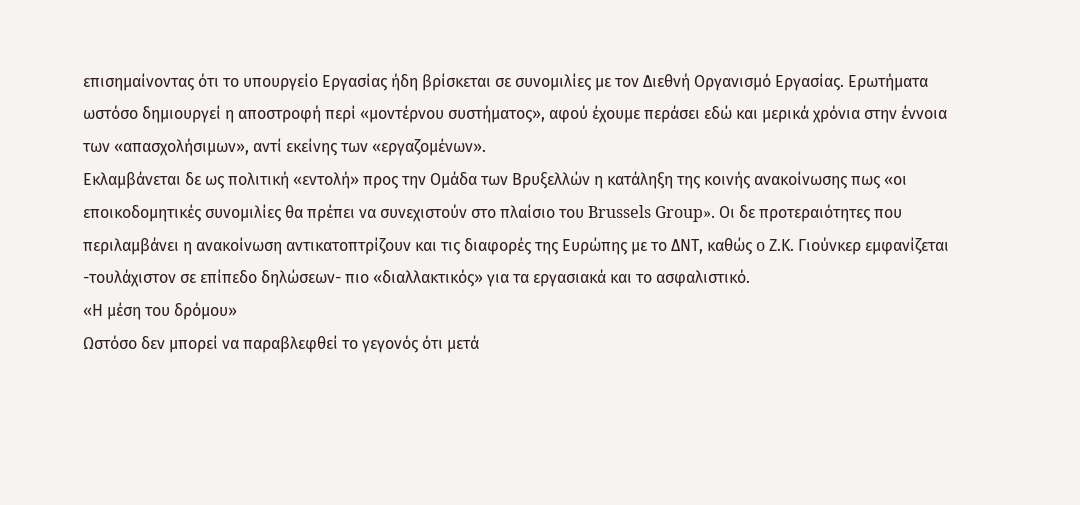επισημαίνοντας ότι το υπουργείο Εργασίας ήδη βρίσκεται σε συνομιλίες με τον Διεθνή Οργανισμό Εργασίας. Ερωτήματα ωστόσο δημιουργεί η αποστροφή περί «μοντέρνου συστήματος», αφού έχουμε περάσει εδώ και μερικά χρόνια στην έννοια των «απασχολήσιμων», αντί εκείνης των «εργαζομένων».
Εκλαμβάνεται δε ως πολιτική «εντολή» προς την Ομάδα των Βρυξελλών η κατάληξη της κοινής ανακοίνωσης πως «οι εποικοδομητικές συνομιλίες θα πρέπει να συνεχιστούν στο πλαίσιο του Brussels Group». Οι δε προτεραιότητες που περιλαμβάνει η ανακοίνωση αντικατοπτρίζουν και τις διαφορές της Ευρώπης με το ΔΝΤ, καθώς o Ζ.Κ. Γιούνκερ εμφανίζεται -τουλάχιστον σε επίπεδο δηλώσεων- πιο «διαλλακτικός» για τα εργασιακά και το ασφαλιστικό.
«Η μέση του δρόμου»
Ωστόσο δεν μπορεί να παραβλεφθεί το γεγονός ότι μετά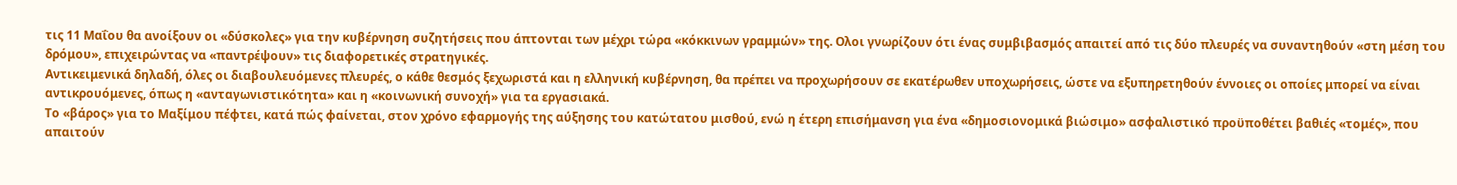τις 11 Μαΐου θα ανοίξουν οι «δύσκολες» για την κυβέρνηση συζητήσεις που άπτονται των μέχρι τώρα «κόκκινων γραμμών» της. Ολοι γνωρίζουν ότι ένας συμβιβασμός απαιτεί από τις δύο πλευρές να συναντηθούν «στη μέση του δρόμου», επιχειρώντας να «παντρέψουν» τις διαφορετικές στρατηγικές.
Αντικειμενικά δηλαδή, όλες οι διαβουλευόμενες πλευρές, ο κάθε θεσμός ξεχωριστά και η ελληνική κυβέρνηση, θα πρέπει να προχωρήσουν σε εκατέρωθεν υποχωρήσεις, ώστε να εξυπηρετηθούν έννοιες οι οποίες μπορεί να είναι αντικρουόμενες, όπως η «ανταγωνιστικότητα» και η «κοινωνική συνοχή» για τα εργασιακά.
Το «βάρος» για το Μαξίμου πέφτει, κατά πώς φαίνεται, στον χρόνο εφαρμογής της αύξησης του κατώτατου μισθού, ενώ η έτερη επισήμανση για ένα «δημοσιονομικά βιώσιμο» ασφαλιστικό προϋποθέτει βαθιές «τομές», που απαιτούν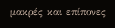μακρές και επίπονες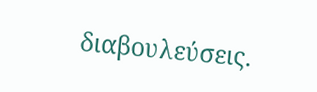διαβουλεύσεις.